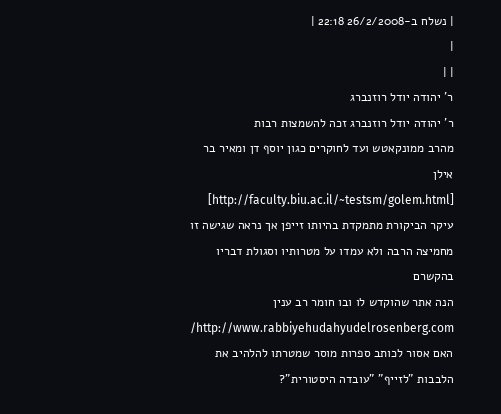| נשלח ב-26/2/2008 22:18 |
|
| |
ר' יהודה יודל רוזנברג
ר' יהודה יודל רוזנברג זכה להשמצות רבות
מהרב ממונקאטש ועד לחוקרים כגון יוסף דן ומאיר בר אילן [http://faculty.biu.ac.il/~testsm/golem.html]
עיקר הביקורת מתמקדת בהיותו זייפן אך נראה שגישה זו מחמיצה הרבה ולא עמדו על מטרותיו וסגולת דבריו בהקשרם
הנה אתר שהוקדש לו ובו חומר רב ענין http://www.rabbiyehudahyudelrosenberg.com/
האם אסור לכותב ספרות מוסר שמטרתו להלהיב את הלבבות "לזייף" "עובדה היסטורית"?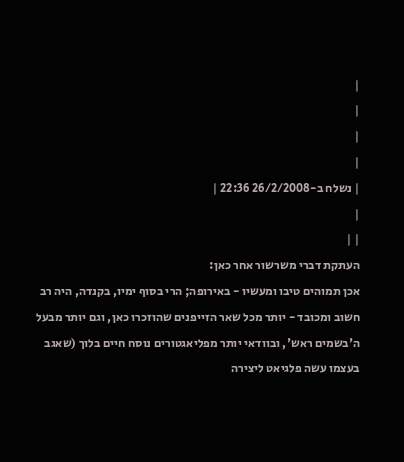|
|
|
|
| נשלח ב-26/2/2008 22:36 |
|
| |
העתקת דברי משרשור אחר כאן:
אכן תמוהים טיבו ומעשיו - באירופה; הרי בסוף ימיו, בקנדה, היה רב חשוב ומכובד - יותר מכל שאר הזייפנים שהוזכרו כאן, וגם יותר מבעל ה'בשמים ראש', ובוודאי יותר מפליאגטורים נוסח חיים בלוך (שאגב בעצמו עשה פלגיאט ליצירה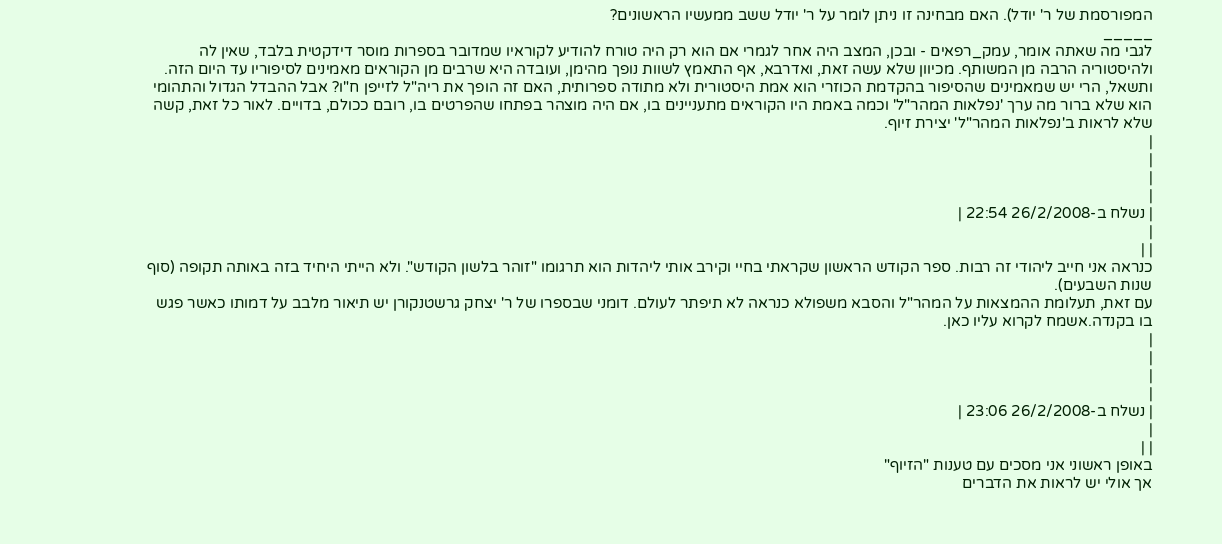המפורסמת של ר' יודל). האם מבחינה זו ניתן לומר על ר' יודל ששב ממעשיו הראשונים?
_____
לגבי מה שאתה אומר, עמק_רפאים - ובכן, המצב היה אחר לגמרי אם הוא רק היה טורח להודיע לקוראיו שמדובר בספרות מוסר דידקטית בלבד, שאין לה ולהיסטוריה הרבה מן המשותף. מכיוון שלא עשה זאת, ואדרבא, אף התאמץ לשוות נופך מהימן, ועובדה היא שרבים מן הקוראים מאמינים לסיפוריו עד היום הזה. ותשאל, הרי יש שמאמינים שהסיפור בהקדמת הכוזרי הוא אמת היסטורית ולא מתודה ספרותית, האם זה הופך את ריה"ל לזייפן ח"ו? אבל ההבדל הגדול והתהומי הוא שלא ברור מה ערך 'נפלאות המהר"ל' וכמה באמת היו הקוראים מתעניינים בו, אם היה מוצהר בפתחו שהפרטים בו, רובם ככולם, בדויים. לאור כל זאת, קשה שלא לראות ב'נפלאות המהר"ל' יצירת זיוף.
|
|
|
|
| נשלח ב-26/2/2008 22:54 |
|
| |
כנראה אני חייב ליהודי זה רבות. ספר הקודש הראשון שקראתי בחיי וקירב אותי ליהדות הוא תרגומו "זוהר בלשון הקודש". ולא הייתי היחיד בזה באותה תקופה (סוף שנות השבעים).
עם זאת, תעלומת ההמצאות על המהר"ל והסבא משפולא כנראה לא תיפתר לעולם. דומני שבספרו של ר' יצחק גרשטנקורן יש תיאור מלבב על דמותו כאשר פגש בו בקנדה.אשמח לקרוא עליו כאן.
|
|
|
|
| נשלח ב-26/2/2008 23:06 |
|
| |
באופן ראשוני אני מסכים עם טענות "הזיוף"
אך אולי יש לראות את הדברים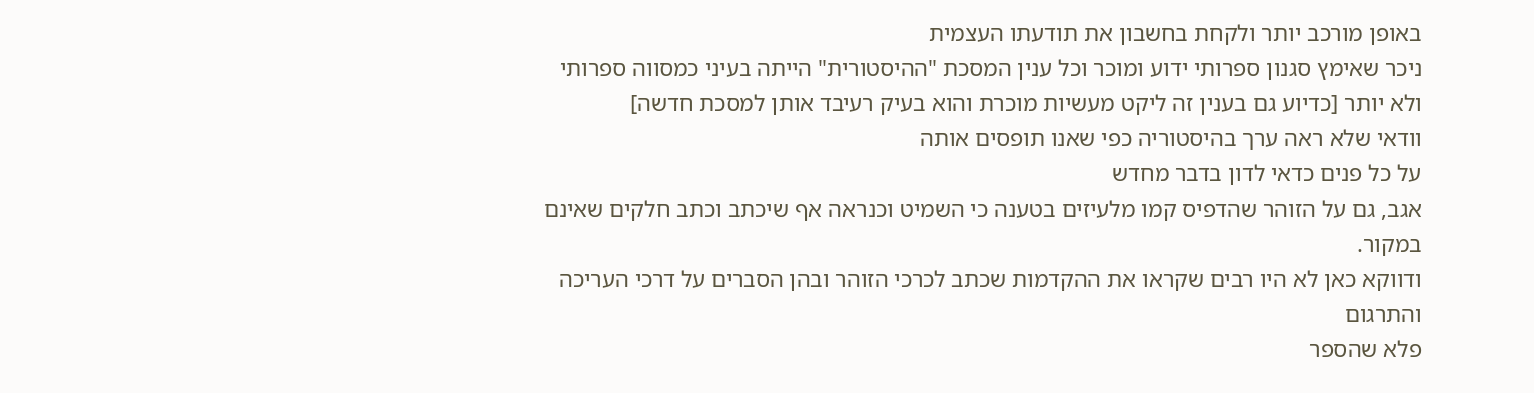באופן מורכב יותר ולקחת בחשבון את תודעתו העצמית
ניכר שאימץ סגנון ספרותי ידוע ומוכר וכל ענין המסכת "ההיסטורית" הייתה בעיני כמסווה ספרותי ולא יותר [כדיוע גם בענין זה ליקט מעשיות מוכרת והוא בעיק רעיבד אותן למסכת חדשה]
וודאי שלא ראה ערך בהיסטוריה כפי שאנו תופסים אותה
על כל פנים כדאי לדון בדבר מחדש
אגב, גם על הזוהר שהדפיס קמו מלעיזים בטענה כי השמיט וכנראה אף שיכתב וכתב חלקים שאינם במקור.
ודווקא כאן לא היו רבים שקראו את ההקדמות שכתב לכרכי הזוהר ובהן הסברים על דרכי העריכה והתרגום
פלא שהספר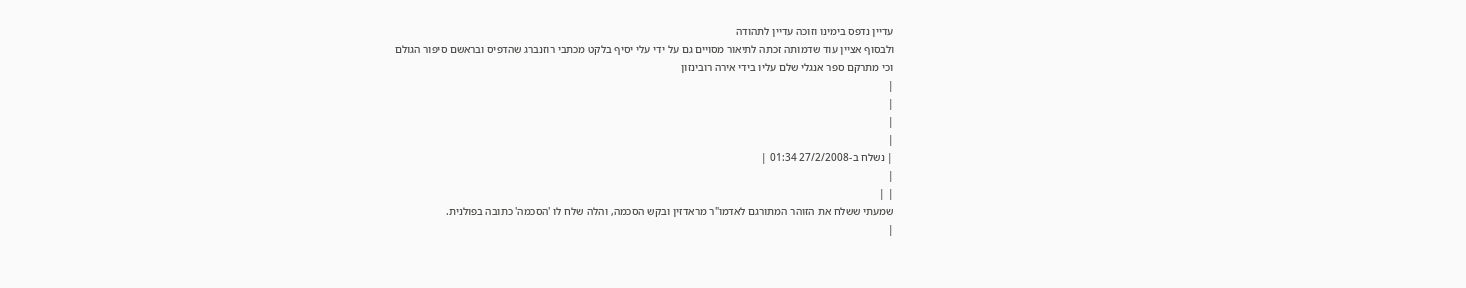עדיין נדפס בימינו וזוכה עדיין לתהודה
ולבסוף אציין עוד שדמותה זכתה לתיאור מסויים גם על ידי עלי יסיף בלקט מכתבי רוזנברג שהדפיס ובראשם סיפור הגולם
וכי מתרקם ספר אנגלי שלם עליו בידי אירה רובינזון
|
|
|
|
| נשלח ב-27/2/2008 01:34 |
|
| |
שמעתי ששלח את הזוהר המתורגם לאדמו"ר מראדזין ובקש הסכמה, והלה שלח לו 'הסכמה' כתובה בפולנית.
|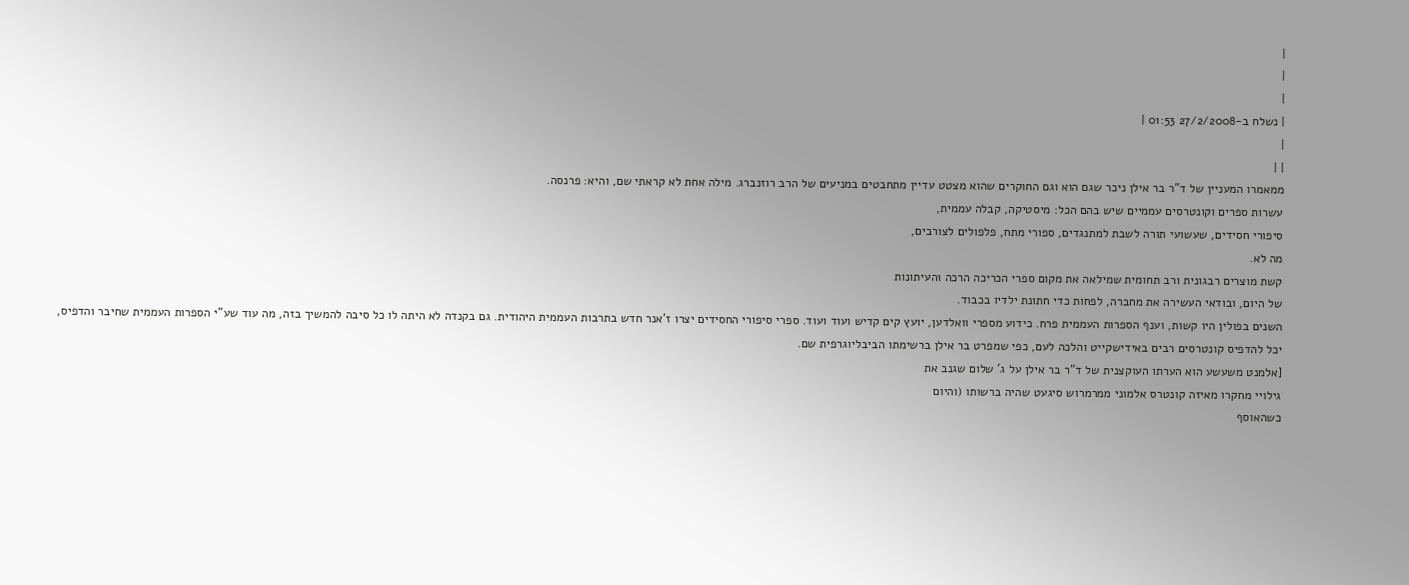|
|
|
| נשלח ב-27/2/2008 01:53 |
|
| |
ממאמרו המעניין של ד"ר בר אילן ניכר שגם הוא וגם החוקרים שהוא מצטט עדיין מתחבטים במניעים של הרב רוזנברג. מילה אחת לא קראתי שם, והיא: פרנסה.
עשרות ספרים וקונטרסים עממיים שיש בהם הכל: מיסטיקה, קבלה עממית,
סיפורי חסידים, שעשועי תורה לשבת למתנגדים, ספורי מתח, פלפולים לצורבים,
מה לא.
קשת מוצרים רבגונית ורב תחומית שמילאה את מקום ספרי הכריכה הרכה והעיתונות
של היום, ובודאי העשירה את מחברה, לפחות כדי חתונת ילדיו בכבוד.
השנים בפולין היו קשות, וענף הספרות העממית פרח. כידוע מספרי וואלדען, יועץ קים קדיש ועוד ועוד. ספרי סיפורי החסידים יצרו ז'אנר חדש בתרבות העממית היהודית. גם בקנדה לא היתה לו כל סיבה להמשיך בזה, מה עוד שע"י הספרות העממית שחיבר והדפיס, יכל להדפיס קונטרסים רבים באידישקייט והלכה לעם, כפי שמפרט בר אילן ברשימתו הביבליוגרפית שם.
[אלמנט משעשע הוא הערתו העוקצנית של ד"ר בר אילן על ג' שלום שגנב את
גילויי מחקרו מאיזה קונטרס אלמוני ממרמרוש סיגעט שהיה ברשותו (והיום
כשהאוסף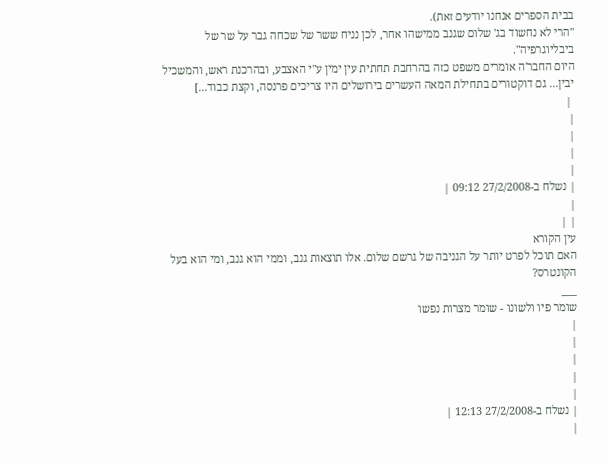בבית הספרים אנחנו יודעים זאת).
"הרי לא נחשוד בג' שלום שגנב ממישהו אחר, לכן נניח ששר של שכחה גבר על שר של ביבליוגרפיה".
היום החבר'ה אומרים משפט כזה בהרחבת תחתית עין ימין ע"י האצבע, ובהרכנת ראש, והמשכיל יבין... גם דוקטורים בתחילת המאה העשרים בירושלים היו צריכים פרנסה, וקצת כבוד...]
 |
|
|
|
|
| נשלח ב-27/2/2008 09:12 |
|
| |
עין הקורא
האם תוכל לפרט יותר על הגניבה של גרשם שלום. אלו תוצאות גנב, וממי הוא גנב, ומי הוא בעל הקונטרס?
___
שומר פיו ולשונו - שומר מצרות נפשו
|
|
|
|
|
| נשלח ב-27/2/2008 12:13 |
|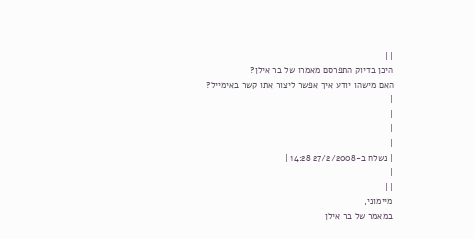| |
היכן בדיוק התפרסם מאמרו של בר אילן?
האם מישהו יודע איך אפשר ליצור אתו קשר באימייל?
|
|
|
|
| נשלח ב-27/2/2008 14:28 |
|
| |
מיימוני,
במאמר של בר אילן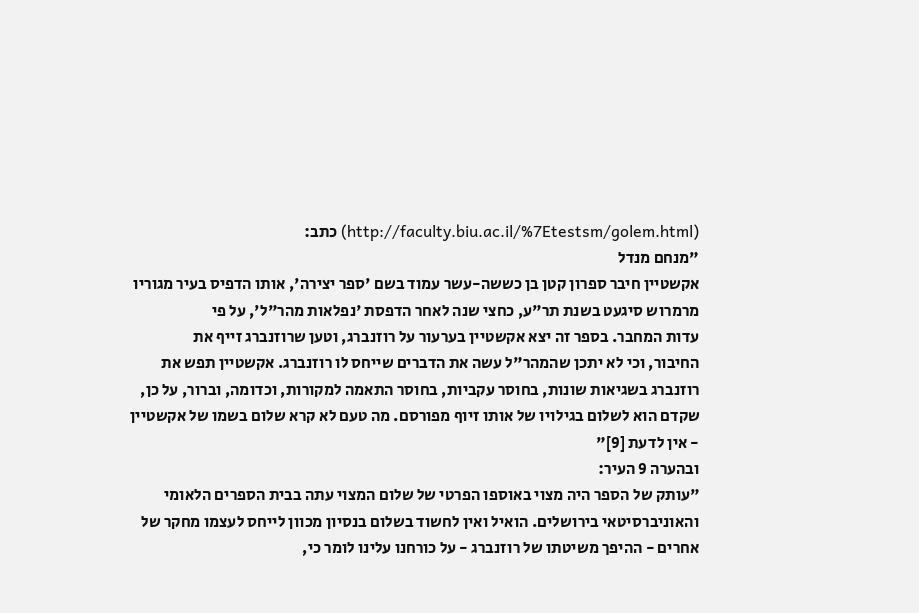(http://faculty.biu.ac.il/%7Etestsm/golem.html) כתב:
"מנחם מנדל
אקשטיין חיבר ספרון קטן בן כששה-עשר עמוד בשם 'ספר יצירה', אותו הדפיס בעיר מגוריו
מרמרוש סיגעט בשנת תר"ע, כחצי שנה לאחר הדפסת 'נפלאות מהר"ל', על פי
עדות המחבר. בספר זה יצא אקשטיין בערעור על רוזנברג, וטען שרוזנברג זייף את
החיבור, וכי לא יתכן שהמהר"ל עשה את הדברים שייחס לו רוזנברג. אקשטיין תפש את
רוזנברג בשגיאות שונות, בחוסר עקביות, בחוסר התאמה למקורות, וכדומה, וברור, על כן,
שקדם הוא לשלום בגילויו של אותו זיוף מפורסם. מה טעם לא קרא שלום בשמו של אקשטיין
- אין לדעת [9]"
ובהערה 9 העיר:
"עותק של הספר היה מצוי באוספו הפרטי של שלום המצוי עתה בבית הספרים הלאומי
והאוניברסיטאי בירושלים. הואיל ואין לחשוד בשלום בנסיון מכוון לייחס לעצמו מחקר של
אחרים - ההיפך משיטתו של רוזנברג - על כורחנו עלינו לומר כי,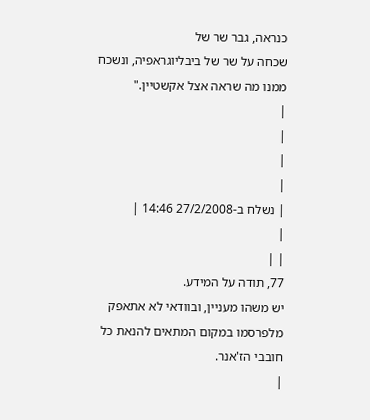כנראה, גבר שר של
שכחה על שר של ביבליוגראפיה, ונשכח ממנו מה שראה אצל אקשטיין."
|
|
|
|
| נשלח ב-27/2/2008 14:46 |
|
| |
77, תודה על המידע.
יש משהו מעניין, ובוודאי לא אתאפק מלפרסמו במקום המתאים להנאת כל חובבי הז'אנר.
|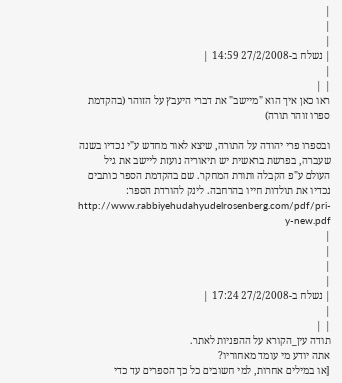|
|
|
| נשלח ב-27/2/2008 14:59 |
|
| |
ראו כאן איך הוא "מיישב" את דברי היעבץ על הזוהר (בהקדמת ספרו זוהר תורה)

ובספרו פרי יהודה על התורה, שיצא לאור מחדש ע"י נכדיו בשנה שעברה, בפרשת בראשית יש תיאוריה נועזת ליישב את גיל העולם ע"פ הקבלה ותורת המחקר. שם בהקדמת הספר כותבים נכדיו את תולדות חייו בהרחבה. לינק להורדת הספר: http://www.rabbiyehudahyudelrosenberg.com/pdf/pri-y-new.pdf
|
|
|
|
| נשלח ב-27/2/2008 17:24 |
|
| |
תודה עין_הקורא על ההפניות לאתר.
אתה יודע מי עומד מאחוריו?
[או במילים אחרות, למי חשובים כל כך הספרים עד כדי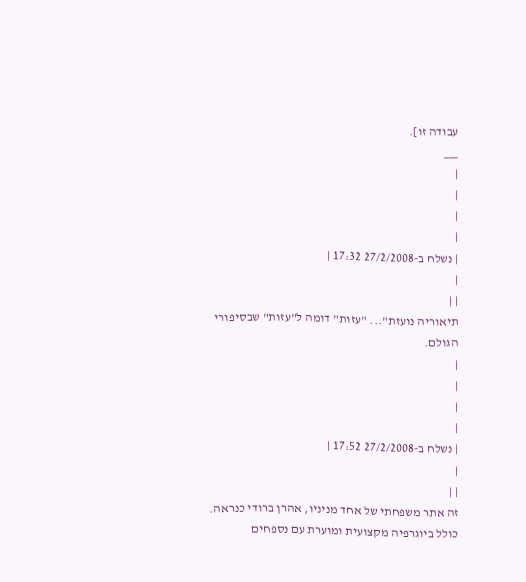עבודה זו].
___
|
|
|
|
| נשלח ב-27/2/2008 17:32 |
|
| |
תיאוריה נועזת"... "עזות" דומה ל"עזות" שבסיפורי הגולם.
|
|
|
|
| נשלח ב-27/2/2008 17:52 |
|
| |
זה אתר משפחתי של אחד מניניו, אהרן ברודי כנראה. כולל ביוגרפיה מקצועית ומוערת עם נספחים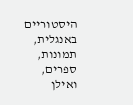היסטוריים באנגלית, תמונות, ספרים, ואילן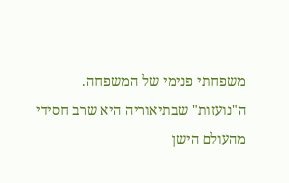משפחתי פנימי של המשפחה.
ה"נועזות" שבתיאוריה היא שרב חסידי מהעולם הישן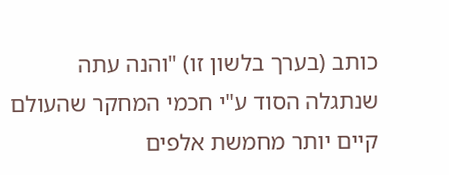כותב (בערך בלשון זו) "והנה עתה שנתגלה הסוד ע"י חכמי המחקר שהעולם קיים יותר מחמשת אלפים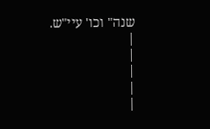שנה" וכו' עיי"ש.
|
|
|
|
|